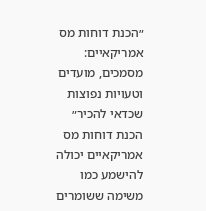״הכנת דוחות מס אמריקאיים: מסמכים, מועדים וטעויות נפוצות שכדאי להכיר״
הכנת דוחות מס אמריקאיים יכולה להישמע כמו משימה ששומרים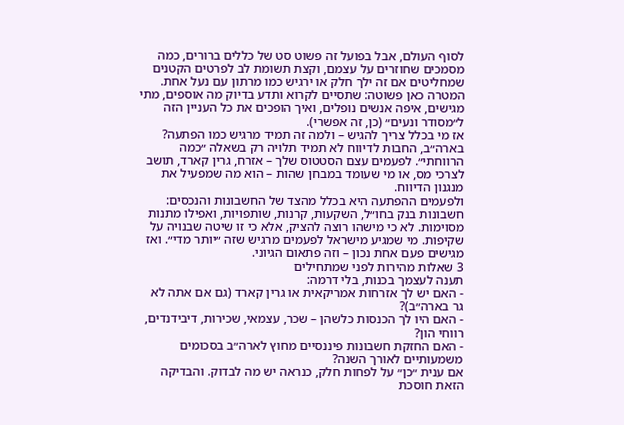לסוף העולם, אבל בפועל זה פשוט סט של כללים ברורים, כמה מסמכים שחוזרים על עצמם, וקצת תשומת לב לפרטים הקטנים שמחליטים אם זה ילך חלק או ירגיש כמו מרתון עם נעל אחת.
המטרה כאן פשוטה: שתסיים לקרוא ותדע בדיוק מה אוספים, מתי מגישים, איפה אנשים נופלים, ואיך הופכים את כל העניין הזה ל״מסודר ונעים״ (כן, זה אפשרי).
אז מי בכלל צריך להגיש – ולמה זה תמיד מרגיש כמו הפתעה?
בארה״ב, החבות לדיווח לא תמיד תלויה רק בשאלה ״כמה הרווחתי״. לפעמים עצם הסטטוס שלך – אזרח, גרין קארד, תושב לצרכי מס, או מי שעומד במבחן שהות – הוא מה שמפעיל את מנגנון הדיווח.
ולפעמים ההפתעה היא בכלל מהצד של החשבונות והנכסים: חשבונות בנק בחו״ל, השקעות, קרנות, שותפויות, ואפילו מתנות מסוימות. לא כי מישהו רוצה להציק, אלא כי זו שיטה שבנויה על שקיפות. מי שמגיע מישראל לפעמים מרגיש שזה ״יותר מדי״. ואז מגישים פעם אחת נכון – וזה פתאום הגיוני.
3 שאלות מהירות לפני שמתחילים
תענה לעצמך בכנות, בלי דרמה:
- האם יש לך אזרחות אמריקאית או גרין קארד (גם אם אתה לא גר בארה״ב)?
- האם היו לך הכנסות כלשהן – שכר, עצמאי, שכירות, דיבידנדים, רווחי הון?
- האם החזקת חשבונות פיננסיים מחוץ לארה״ב בסכומים משמעותיים לאורך השנה?
אם ענית ״כן״ על לפחות חלק, כנראה יש מה לבדוק. והבדיקה הזאת חוסכת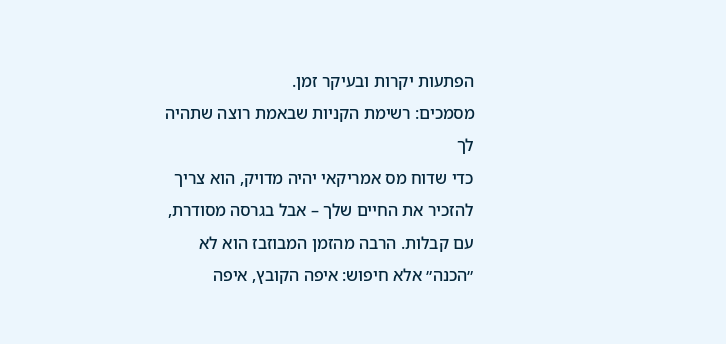הפתעות יקרות ובעיקר זמן.
מסמכים: רשימת הקניות שבאמת רוצה שתהיה לך
כדי שדוח מס אמריקאי יהיה מדויק, הוא צריך להזכיר את החיים שלך – אבל בגרסה מסודרת, עם קבלות. הרבה מהזמן המבוזבז הוא לא ״הכנה״ אלא חיפוש: איפה הקובץ, איפה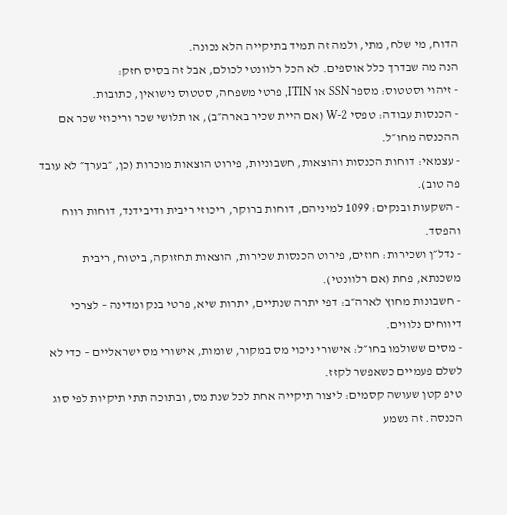הדוח, מי שלח, מתי, ולמה זה תמיד בתיקייה הלא נכונה.
הנה מה שבדרך כלל אוספים. לא הכל רלוונטי לכולם, אבל זה בסיס חזק:
- זיהוי וסטטוס: מספר SSN או ITIN, פרטי משפחה, סטטוס נישואין, כתובות.
- הכנסות עבודה: טפסי W-2 (אם היית שכיר בארה״ב), או תלושי שכר וריכוזי שכר אם ההכנסה מחו״ל.
- עצמאי: דוחות הכנסות והוצאות, חשבוניות, פירוט הוצאות מוכרות (כן, ״בערך״ לא עובד פה טוב).
- השקעות ובנקים: 1099 למיניהם, דוחות ברוקר, ריכוזי ריבית ודיבידנד, דוחות רווח והפסד.
- נדל״ן ושכירות: חוזים, פירוט הכנסות שכירות, הוצאות תחזוקה, ביטוח, ריבית משכנתא, פחת (אם רלוונטי).
- חשבונות מחוץ לארה״ב: דפי יתרה שנתיים, יתרות שיא, פרטי בנק ומדינה – לצרכי דיווחים נלווים.
- מסים ששולמו בחו״ל: אישורי ניכוי מס במקור, שומות, אישורי מס ישראליים – כדי לא לשלם פעמיים כשאפשר לקזז.
טיפ קטן שעושה קסמים: ליצור תיקייה אחת לכל שנת מס, ובתוכה תתי תיקיות לפי סוג הכנסה. זה נשמע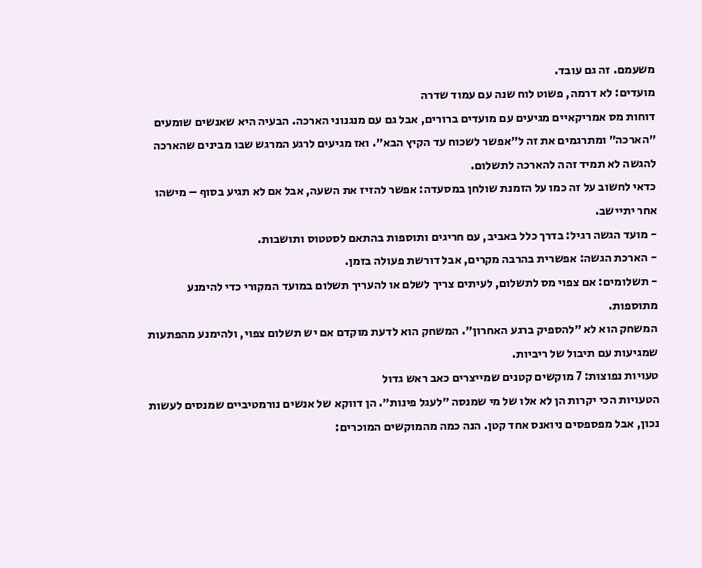משעמם. זה גם עובד.
מועדים: לא דרמה, פשוט לוח שנה עם עמוד שדרה
דוחות מס אמריקאיים מגיעים עם מועדים ברורים, אבל גם עם מנגנוני הארכה. הבעיה היא שאנשים שומעים ״הארכה״ ומתרגמים את זה ל״אפשר לשכוח עד הקיץ הבא״. ואז מגיעים לרגע המרגש שבו מבינים שהארכה להגשה לא תמיד זהה להארכה לתשלום.
כדאי לחשוב על זה כמו על הזמנת שולחן במסעדה: אפשר להזיז את השעה, אבל אם לא תגיע בסוף – מישהו אחר יתיישב.
- מועד הגשה רגיל: בדרך כלל באביב, עם חריגים ותוספות בהתאם לסטטוס ותושבות.
- הארכת הגשה: אפשרית בהרבה מקרים, אבל דורשת פעולה בזמן.
- תשלומים: אם צפוי מס לתשלום, לעיתים צריך לשלם או להעריך תשלום במועד המקורי כדי להימנע מתוספות.
המשחק הוא לא ״להספיק ברגע האחרון״. המשחק הוא לדעת מוקדם אם יש תשלום צפוי, ולהימנע מהפתעות שמגיעות עם תיבול של ריביות.
טעויות נפוצות: 7 מוקשים קטנים שמייצרים כאב ראש גדול
הטעויות הכי יקרות הן לא אלו של מי שמנסה ״לעגל פינות״. הן דווקא של אנשים נורמטיביים שמנסים לעשות נכון, אבל מפספסים ניואנס אחד קטן. הנה כמה מהמוקשים המוכרים: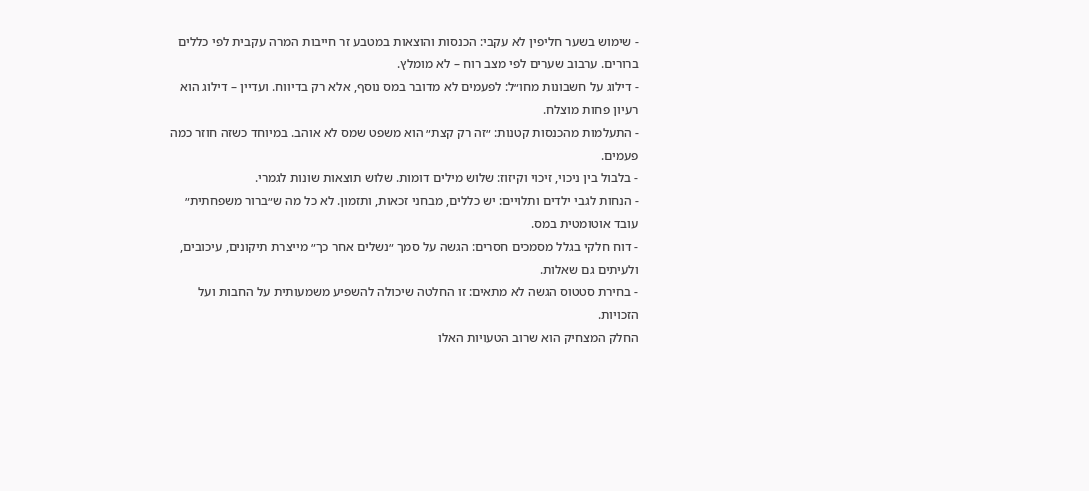- שימוש בשער חליפין לא עקבי: הכנסות והוצאות במטבע זר חייבות המרה עקבית לפי כללים ברורים. ערבוב שערים לפי מצב רוח – לא מומלץ.
- דילוג על חשבונות מחו״ל: לפעמים לא מדובר במס נוסף, אלא רק בדיווח. ועדיין – דילוג הוא רעיון פחות מוצלח.
- התעלמות מהכנסות קטנות: ״זה רק קצת״ הוא משפט שמס לא אוהב. במיוחד כשזה חוזר כמה פעמים.
- בלבול בין ניכוי, זיכוי וקיזוז: שלוש מילים דומות. שלוש תוצאות שונות לגמרי.
- הנחות לגבי ילדים ותלויים: יש כללים, מבחני זכאות, ותזמון. לא כל מה ש״ברור משפחתית״ עובד אוטומטית במס.
- דוח חלקי בגלל מסמכים חסרים: הגשה על סמך ״נשלים אחר כך״ מייצרת תיקונים, עיכובים, ולעיתים גם שאלות.
- בחירת סטטוס הגשה לא מתאים: זו החלטה שיכולה להשפיע משמעותית על החבות ועל הזכויות.
החלק המצחיק הוא שרוב הטעויות האלו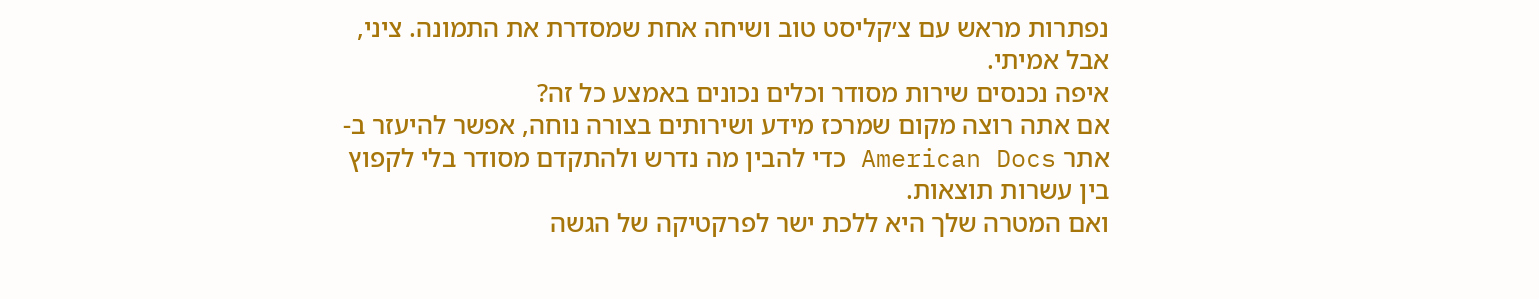נפתרות מראש עם צ׳קליסט טוב ושיחה אחת שמסדרת את התמונה. ציני, אבל אמיתי.
איפה נכנסים שירות מסודר וכלים נכונים באמצע כל זה?
אם אתה רוצה מקום שמרכז מידע ושירותים בצורה נוחה, אפשר להיעזר ב-אתר American Docs כדי להבין מה נדרש ולהתקדם מסודר בלי לקפוץ בין עשרות תוצאות.
ואם המטרה שלך היא ללכת ישר לפרקטיקה של הגשה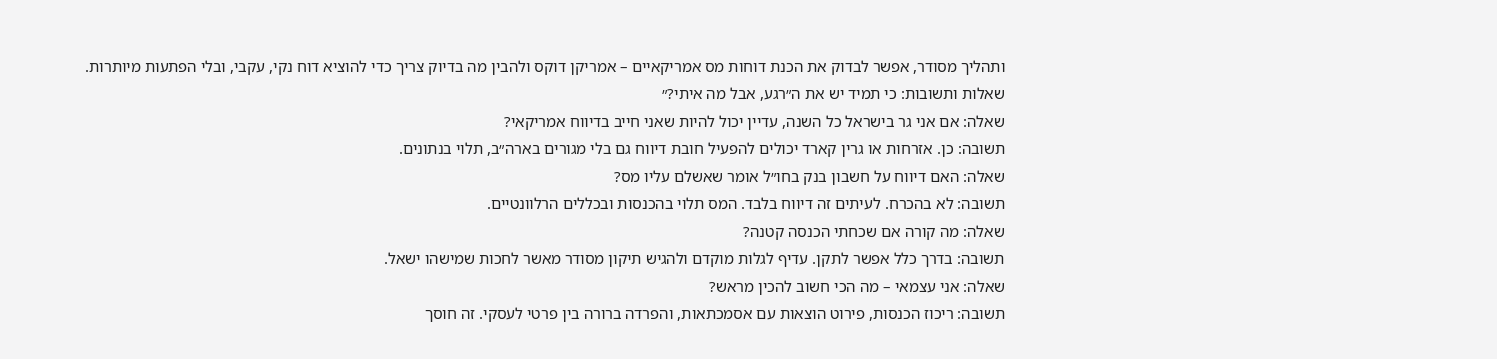ותהליך מסודר, אפשר לבדוק את הכנת דוחות מס אמריקאיים – אמריקן דוקס ולהבין מה בדיוק צריך כדי להוציא דוח נקי, עקבי, ובלי הפתעות מיותרות.
שאלות ותשובות: כי תמיד יש את ה״רגע, אבל מה איתי?״
שאלה: אם אני גר בישראל כל השנה, עדיין יכול להיות שאני חייב בדיווח אמריקאי?
תשובה: כן. אזרחות או גרין קארד יכולים להפעיל חובת דיווח גם בלי מגורים בארה״ב, תלוי בנתונים.
שאלה: האם דיווח על חשבון בנק בחו״ל אומר שאשלם עליו מס?
תשובה: לא בהכרח. לעיתים זה דיווח בלבד. המס תלוי בהכנסות ובכללים הרלוונטיים.
שאלה: מה קורה אם שכחתי הכנסה קטנה?
תשובה: בדרך כלל אפשר לתקן. עדיף לגלות מוקדם ולהגיש תיקון מסודר מאשר לחכות שמישהו ישאל.
שאלה: אני עצמאי – מה הכי חשוב להכין מראש?
תשובה: ריכוז הכנסות, פירוט הוצאות עם אסמכתאות, והפרדה ברורה בין פרטי לעסקי. זה חוסך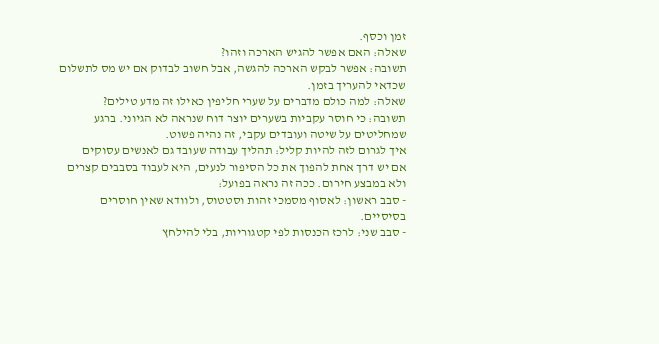זמן וכסף.
שאלה: האם אפשר להגיש הארכה וזהו?
תשובה: אפשר לבקש הארכה להגשה, אבל חשוב לבדוק אם יש מס לתשלום שכדאי להעריך בזמן.
שאלה: למה כולם מדברים על שערי חליפין כאילו זה מדע טילים?
תשובה: כי חוסר עקביות בשערים יוצר דוח שנראה לא הגיוני. ברגע שמחליטים על שיטה ועובדים עקבי, זה נהיה פשוט.
איך לגרום לזה להיות קליל: תהליך עבודה שעובד גם לאנשים עסוקים
אם יש דרך אחת להפוך את כל הסיפור לנעים, היא לעבוד בסבבים קצרים ולא במבצע חירום. ככה זה נראה בפועל:
- סבב ראשון: לאסוף מסמכי זהות וסטטוס, ולוודא שאין חוסרים בסיסיים.
- סבב שני: לרכז הכנסות לפי קטגוריות, בלי להילחץ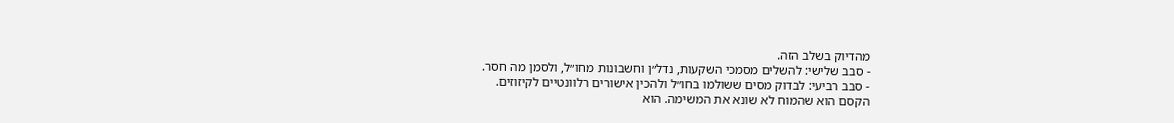מהדיוק בשלב הזה.
- סבב שלישי: להשלים מסמכי השקעות, נדל״ן וחשבונות מחו״ל, ולסמן מה חסר.
- סבב רביעי: לבדוק מסים ששולמו בחו״ל ולהכין אישורים רלוונטיים לקיזוזים.
הקסם הוא שהמוח לא שונא את המשימה. הוא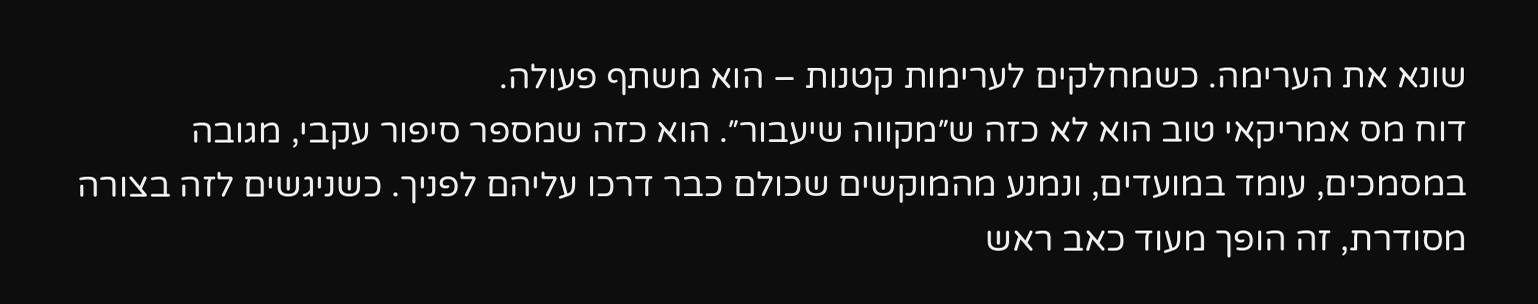שונא את הערימה. כשמחלקים לערימות קטנות – הוא משתף פעולה.
דוח מס אמריקאי טוב הוא לא כזה ש״מקווה שיעבור״. הוא כזה שמספר סיפור עקבי, מגובה במסמכים, עומד במועדים, ונמנע מהמוקשים שכולם כבר דרכו עליהם לפניך. כשניגשים לזה בצורה מסודרת, זה הופך מעוד כאב ראש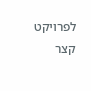לפרויקט קצר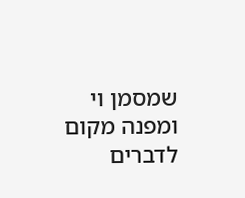שמסמן וי ומפנה מקום לדברים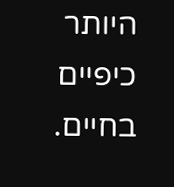היותר כיפיים בחיים.